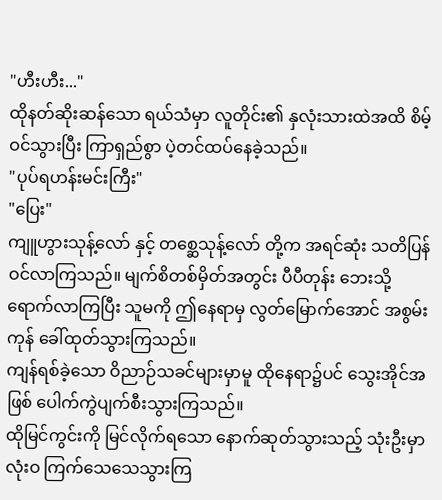"ဟီးဟီး..."
ထိုနတ်ဆိုးဆန်သော ရယ်သံမှာ လူတိုင်း၏ နှလုံးသားထဲအထိ စိမ့်ဝင်သွားပြီး ကြာရှည်စွာ ပဲ့တင်ထပ်နေခဲ့သည်။
"ပုပ်ရဟန်းမင်းကြီး"
"ပြေး"
ကျူဟွားသုန့်လော် နှင့် တစ္ဆေသုန့်လော် တို့က အရင်ဆုံး သတိပြန်ဝင်လာကြသည်။ မျက်စိတစ်မှိတ်အတွင်း ပီပီတုန်း ဘေးသို့ ရောက်လာကြပြီး သူမကို ဤနေရာမှ လွတ်မြောက်အောင် အစွမ်းကုန် ခေါ်ထုတ်သွားကြသည်။
ကျန်ရစ်ခဲ့သော ဝိညာဉ်သခင်များမှာမူ ထိုနေရာ၌ပင် သွေးအိုင်အဖြစ် ပေါက်ကွဲပျက်စီးသွားကြသည်။
ထိုမြင်ကွင်းကို မြင်လိုက်ရသော နောက်ဆုတ်သွားသည့် သုံးဦးမှာ လုံးဝ ကြက်သေသေသွားကြ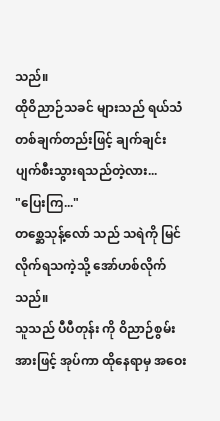သည်။
ထိုဝိညာဉ်သခင် များသည် ရယ်သံတစ်ချက်တည်းဖြင့် ချက်ချင်း ပျက်စီးသွားရသည်တဲ့လား...
"ပြေးကြ..."
တစ္ဆေသုန့်လော် သည် သရဲကို မြင်လိုက်ရသကဲ့သို့ အော်ဟစ်လိုက်သည်။
သူသည် ပီပီတုန်း ကို ဝိညာဉ်စွမ်းအားဖြင့် အုပ်ကာ ထိုနေရာမှ အဝေး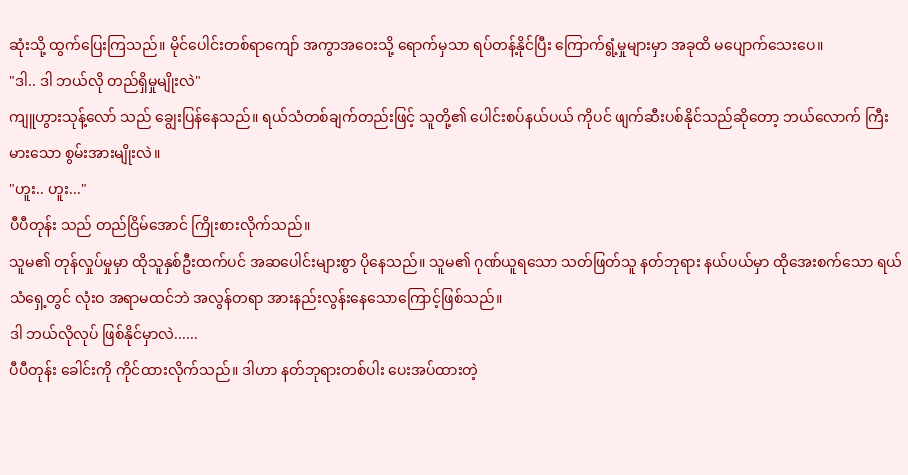ဆုံးသို့ ထွက်ပြေးကြသည်။ မိုင်ပေါင်းတစ်ရာကျော် အကွာအဝေးသို့ ရောက်မှသာ ရပ်တန့်နိုင်ပြီး ကြောက်ရွံ့မှုများမှာ အခုထိ မပျောက်သေးပေ။
"ဒါ.. ဒါ ဘယ်လို တည်ရှိမှုမျိုးလဲ"
ကျူဟွားသုန့်လော် သည် ချွေးပြန်နေသည်။ ရယ်သံတစ်ချက်တည်းဖြင့် သူတို့၏ ပေါင်းစပ်နယ်ပယ် ကိုပင် ဖျက်ဆီးပစ်နိုင်သည်ဆိုတော့ ဘယ်လောက် ကြီးမားသော စွမ်းအားမျိုးလဲ။
"ဟူး.. ဟူး..."
ပီပီတုန်း သည် တည်ငြိမ်အောင် ကြိုးစားလိုက်သည်။
သူမ၏ တုန်လှုပ်မှုမှာ ထိုသူနှစ်ဦးထက်ပင် အဆပေါင်းများစွာ ပိုနေသည်။ သူမ၏ ဂုဏ်ယူရသော သတ်ဖြတ်သူ နတ်ဘုရား နယ်ပယ်မှာ ထိုအေးစက်သော ရယ်သံရှေ့တွင် လုံးဝ အရာမထင်ဘဲ အလွန်တရာ အားနည်းလွန်းနေသောကြောင့်ဖြစ်သည်။
ဒါ ဘယ်လိုလုပ် ဖြစ်နိုင်မှာလဲ......
ပီပီတုန်း ခေါင်းကို ကိုင်ထားလိုက်သည်။ ဒါဟာ နတ်ဘုရားတစ်ပါး ပေးအပ်ထားတဲ့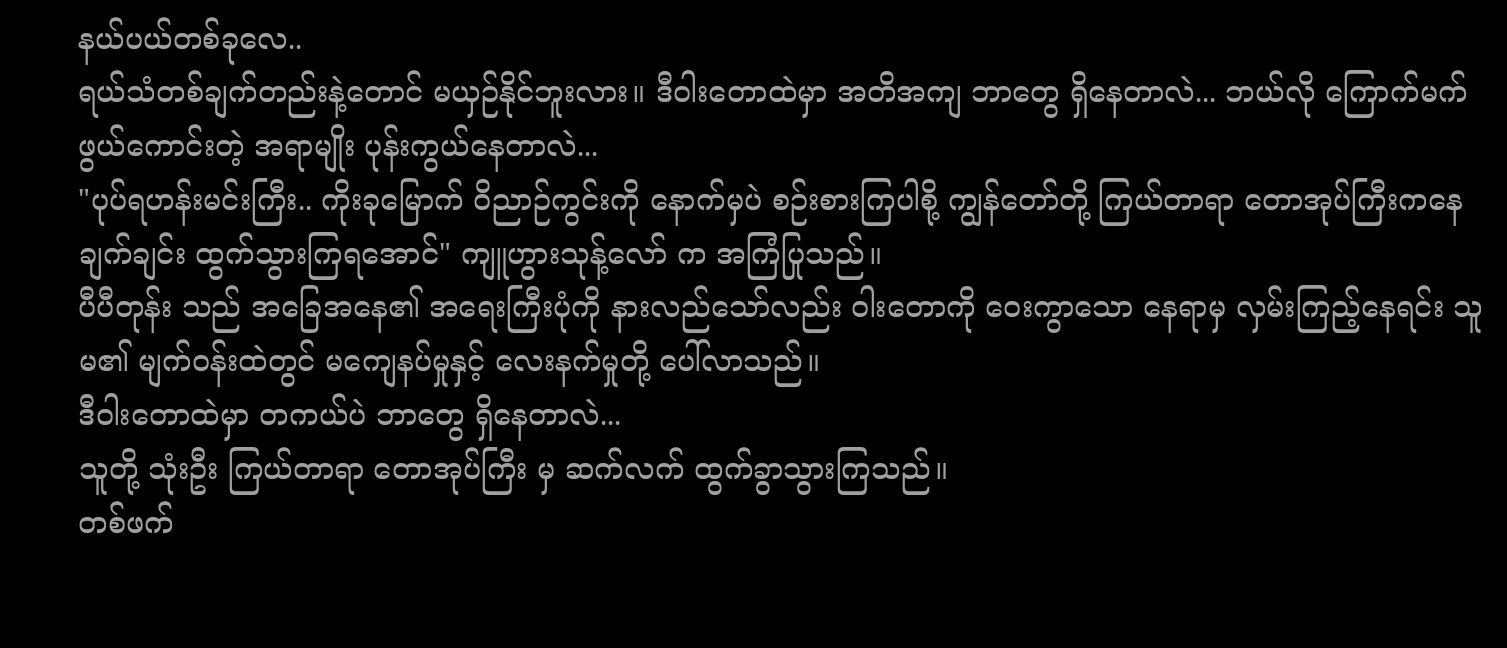နယ်ပယ်တစ်ခုလေ..
ရယ်သံတစ်ချက်တည်းနဲ့တောင် မယှဉ်နိုင်ဘူးလား။ ဒီဝါးတောထဲမှာ အတိအကျ ဘာတွေ ရှိနေတာလဲ... ဘယ်လို ကြောက်မက်ဖွယ်ကောင်းတဲ့ အရာမျိုး ပုန်းကွယ်နေတာလဲ...
"ပုပ်ရဟန်းမင်းကြီး.. ကိုးခုမြောက် ဝိညာဉ်ကွင်းကို နောက်မှပဲ စဉ်းစားကြပါစို့ ကျွန်တော်တို့ ကြယ်တာရာ တောအုပ်ကြီးကနေ ချက်ချင်း ထွက်သွားကြရအောင်" ကျူဟွားသုန့်လော် က အကြံပြုသည်။
ပီပီတုန်း သည် အခြေအနေ၏ အရေးကြီးပုံကို နားလည်သော်လည်း ဝါးတောကို ဝေးကွာသော နေရာမှ လှမ်းကြည့်နေရင်း သူမ၏ မျက်ဝန်းထဲတွင် မကျေနပ်မှုနှင့် လေးနက်မှုတို့ ပေါ်လာသည်။
ဒီဝါးတောထဲမှာ တကယ်ပဲ ဘာတွေ ရှိနေတာလဲ...
သူတို့ သုံးဦး ကြယ်တာရာ တောအုပ်ကြီး မှ ဆက်လက် ထွက်ခွာသွားကြသည်။
တစ်ဖက်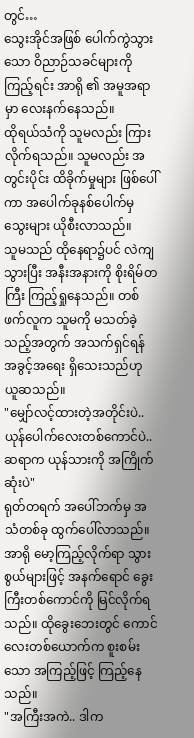တွင်…
သွေးအိုင်အဖြစ် ပေါက်ကွဲသွားသော ဝိညာဉ်သခင်များကို ကြည့်ရင်း အာရို ၏ အမူအရာမှာ လေးနက်နေသည်။
ထိုရယ်သံကို သူမလည်း ကြားလိုက်ရသည်။ သူမလည်း အတွင်းပိုင်း ထိခိုက်မှုများ ဖြစ်ပေါ်ကာ အပေါက်ခုနစ်ပေါက်မှ သွေးများ ယိုစီးလာသည်။
သူမသည် ထိုနေရာ၌ပင် လဲကျသွားပြီး အနီးအနားကို စိုးရိမ်တကြီး ကြည့်ရှုနေသည်။ တစ်ဖက်လူက သူမကို မသတ်ခဲ့သည့်အတွက် အသက်ရှင်ရန် အခွင့်အရေး ရှိသေးသည်ဟု ယူဆသည်။
"မျှော်လင့်ထားတဲ့အတိုင်းပဲ.. ယုန်ပေါက်လေးတစ်ကောင်ပဲ.. ဆရာက ယုန်သားကို အကြိုက်ဆုံးပဲ"
ရုတ်တရက် အပေါ်ဘက်မှ အသံတစ်ခု ထွက်ပေါ်လာသည်။
အာရို မော့ကြည့်လိုက်ရာ သွားစွယ်များဖြင့် အနက်ရောင် ခွေးကြီးတစ်ကောင်ကို မြင်လိုက်ရသည်။ ထိုခွေးဘေးတွင် ကောင်လေးတစ်ယောက်က စူးစမ်းသော အကြည့်ဖြင့် ကြည့်နေသည်။
"အကြီးအကဲ.. ဒါက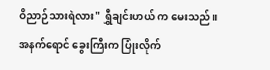ဝိညာဉ်သားရဲလား" ရွှီချင်းဟယ် က မေးသည်။
အနက်ရောင် ခွေးကြီးက ပြုံးလိုက်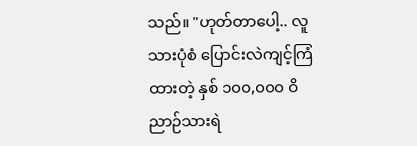သည်။ "ဟုတ်တာပေါ့.. လူသားပုံစံ ပြောင်းလဲကျင့်ကြံထားတဲ့ နှစ် ၁၀၀,၀၀၀ ဝိညာဉ်သားရဲ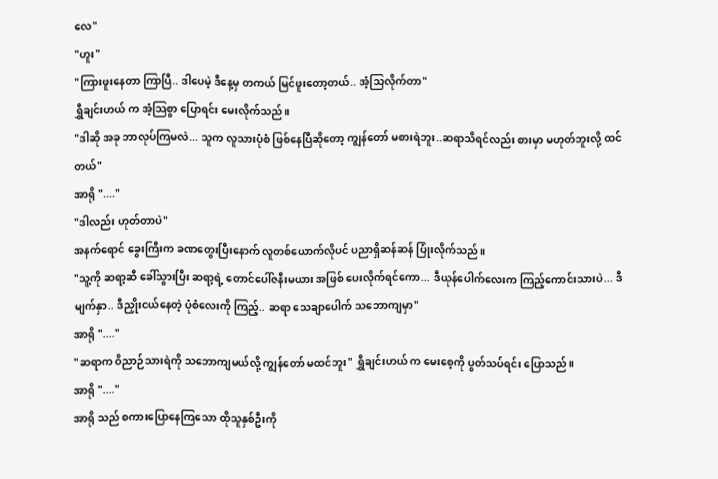လေ"
"ဟူး"
"ကြားဖူးနေတာ ကြာပြီ.. ဒါပေမဲ့ ဒီနေ့မှ တကယ် မြင်ဖူးတော့တယ်.. အံ့သြလိုက်တာ"
ရွှီချင်းဟယ် က အံ့သြစွာ ပြောရင်း မေးလိုက်သည်။
"ဒါဆို အခု ဘာလုပ်ကြမလဲ... သူက လူသားပုံစံ ဖြစ်နေပြီဆိုတော့ ကျွန်တော် မစားရဲဘူး..ဆရာသိရင်လည်း စားမှာ မဟုတ်ဘူးလို့ ထင်တယ်"
အာရို "...."
"ဒါလည်း ဟုတ်တာပဲ"
အနက်ရောင် ခွေးကြီးက ခဏတွေးပြီးနောက် လူတစ်ယောက်လိုပင် ပညာရှိဆန်ဆန် ပြုံးလိုက်သည်။
"သူ့ကို ဆရာ့ဆီ ခေါ်သွားပြီး ဆရာ့ရဲ့ တောင်ပေါ်ဇနီးမယား အဖြစ် ပေးလိုက်ရင်ကော... ဒီယုန်ပေါက်လေးက ကြည့်ကောင်းသားပဲ... ဒီမျက်နှာ.. ဒီညှိုးငယ်နေတဲ့ ပုံစံလေးကို ကြည့်.. ဆရာ သေချာပေါက် သဘောကျမှာ"
အာရို "...."
"ဆရာက ဝိညာဉ်သားရဲကို သဘောကျမယ်လို့ ကျွန်တော် မထင်ဘူး" ရွှီချင်းဟယ် က မေးစေ့ကို ပွတ်သပ်ရင်း ပြောသည်။
အာရို "...."
အာရို သည် စကားပြောနေကြသော ထိုသူနှစ်ဦးကို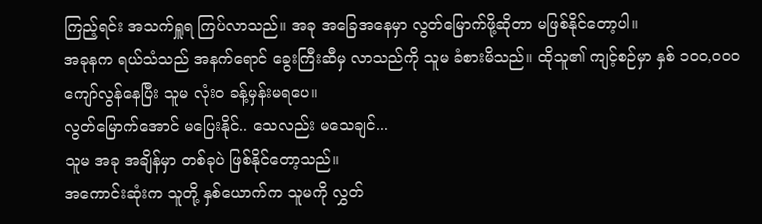ကြည့်ရင်း အသက်ရှူရ ကြပ်လာသည်။ အခု အခြေအနေမှာ လွတ်မြောက်ဖို့ဆိုတာ မဖြစ်နိုင်တော့ပါ။
အခုနက ရယ်သံသည် အနက်ရောင် ခွေးကြီးဆီမှ လာသည်ကို သူမ ခံစားမိသည်။ ထိုသူ၏ ကျင့်စဉ်မှာ နှစ် ၁၀၀,၀၀၀ ကျော်လွန်နေပြီး သူမ လုံးဝ ခန့်မှန်းမရပေ။
လွတ်မြောက်အောင် မပြေးနိုင်.. သေလည်း မသေချင်...
သူမ အခု အချိန်မှာ တစ်ခုပဲ ဖြစ်နိုင်တော့သည်။
အကောင်းဆုံးက သူတို့ နှစ်ယောက်က သူမကို လွှတ်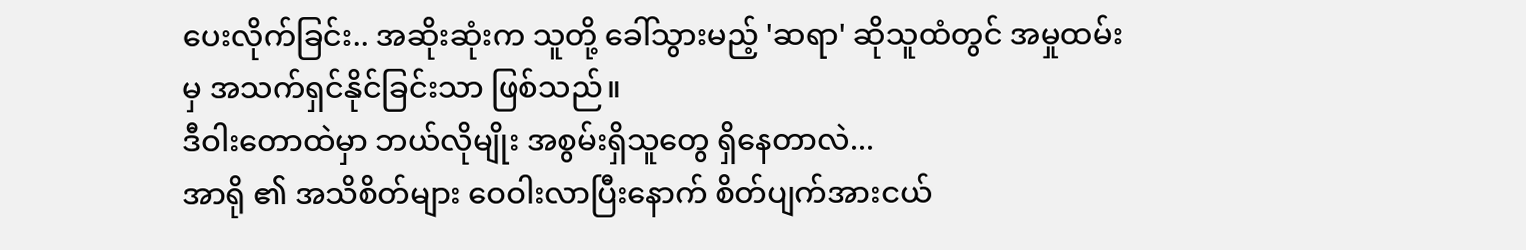ပေးလိုက်ခြင်း.. အဆိုးဆုံးက သူတို့ ခေါ်သွားမည့် 'ဆရာ' ဆိုသူထံတွင် အမှုထမ်းမှ အသက်ရှင်နိုင်ခြင်းသာ ဖြစ်သည်။
ဒီဝါးတောထဲမှာ ဘယ်လိုမျိုး အစွမ်းရှိသူတွေ ရှိနေတာလဲ...
အာရို ၏ အသိစိတ်များ ဝေဝါးလာပြီးနောက် စိတ်ပျက်အားငယ်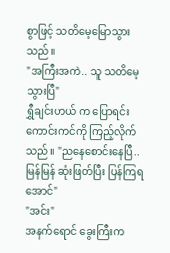စွာဖြင့် သတိမေ့မြောသွားသည်။
"အကြီးအကဲ.. သူ သတိမေ့သွားပြီ"
ရွှီချင်းဟယ် က ပြောရင်း ကောင်းကင်ကို ကြည့်လိုက်သည်။ "ညနေစောင်းနေပြီ.. မြန်မြန် ဆုံးဖြတ်ပြီး ပြန်ကြရအောင်"
"အင်း"
အနက်ရောင် ခွေးကြီးက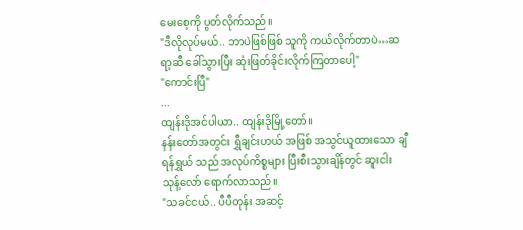မေးစေ့ကို ပွတ်လိုက်သည်။
"ဒီလိုလုပ်မယ်.. ဘာပဲဖြစ်ဖြစ် သူကို ကယ်လိုက်တာပဲ…ဆရာ့ဆီ ခေါ်သွားပြီး ဆုံးဖြတ်ခိုင်းလိုက်ကြတာပေါ့"
"ကောင်းပြီ"
...
ထျန်းဒိုအင်ပါယာ.. ထျန်းဒိုမြို့တော်။
နန်းတော်အတွင်း ရွှီချင်းဟယ် အဖြစ် အသွင်ယူထားသော ချီရန်ရွှယ် သည် အလုပ်ကိစ္စများ ပြီးစီးသွားချိန်တွင် ဆူးငါးသုန့်လော် ရောက်လာသည်။
"သခင်ငယ်.. ပီပီတုန်း အဆင့်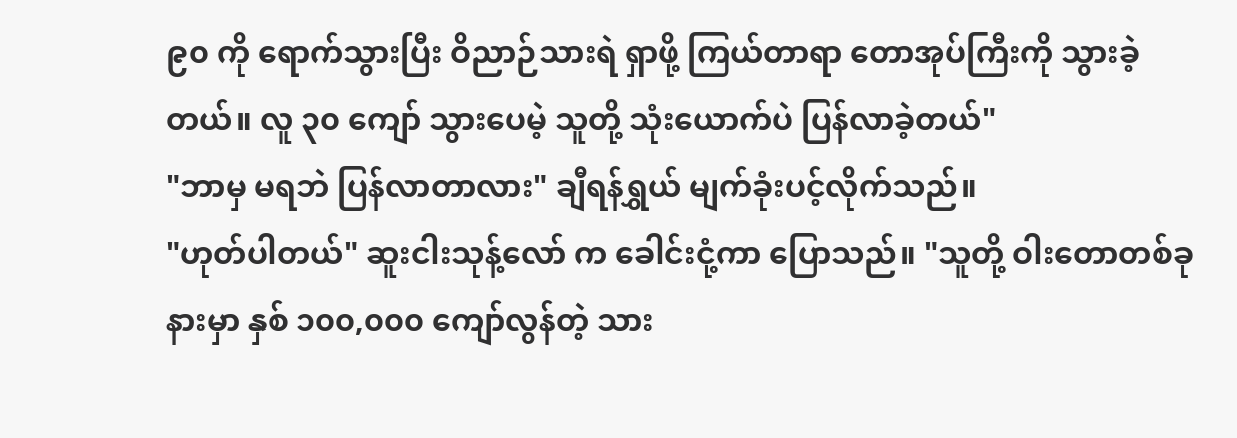၉၀ ကို ရောက်သွားပြီး ဝိညာဉ်သားရဲ ရှာဖို့ ကြယ်တာရာ တောအုပ်ကြီးကို သွားခဲ့တယ်။ လူ ၃၀ ကျော် သွားပေမဲ့ သူတို့ သုံးယောက်ပဲ ပြန်လာခဲ့တယ်"
"ဘာမှ မရဘဲ ပြန်လာတာလား" ချီရန်ရွှယ် မျက်ခုံးပင့်လိုက်သည်။
"ဟုတ်ပါတယ်" ဆူးငါးသုန့်လော် က ခေါင်းငုံ့ကာ ပြောသည်။ "သူတို့ ဝါးတောတစ်ခုနားမှာ နှစ် ၁၀၀,၀၀၀ ကျော်လွန်တဲ့ သား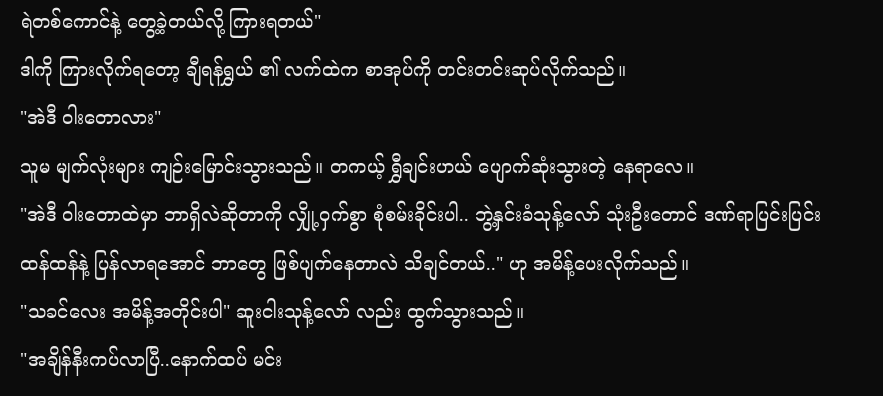ရဲတစ်ကောင်နဲ့ တွေ့ခဲ့တယ်လို့ ကြားရတယ်"
ဒါကို ကြားလိုက်ရတော့ ချီရန်ရွှယ် ၏ လက်ထဲက စာအုပ်ကို တင်းတင်းဆုပ်လိုက်သည်။
"အဲဒီ ဝါးတောလား"
သူမ မျက်လုံးများ ကျဉ်းမြောင်းသွားသည်။ တကယ့် ရွှီချင်းဟယ် ပျောက်ဆုံးသွားတဲ့ နေရာလေ။
"အဲဒီ ဝါးတောထဲမှာ ဘာရှိလဲဆိုတာကို လျှို့ဝှက်စွာ စုံစမ်းခိုင်းပါ.. ဘွဲ့နှင်းခံသုန့်လော် သုံးဦးတောင် ဒဏ်ရာပြင်းပြင်းထန်ထန်နဲ့ ပြန်လာရအောင် ဘာတွေ ဖြစ်ပျက်နေတာလဲ သိချင်တယ်.." ဟု အမိန့်ပေးလိုက်သည်။
"သခင်လေး အမိန့်အတိုင်းပါ" ဆူးငါးသုန့်လော် လည်း ထွက်သွားသည်။
"အချိန်နီးကပ်လာပြီ..နောက်ထပ် မင်း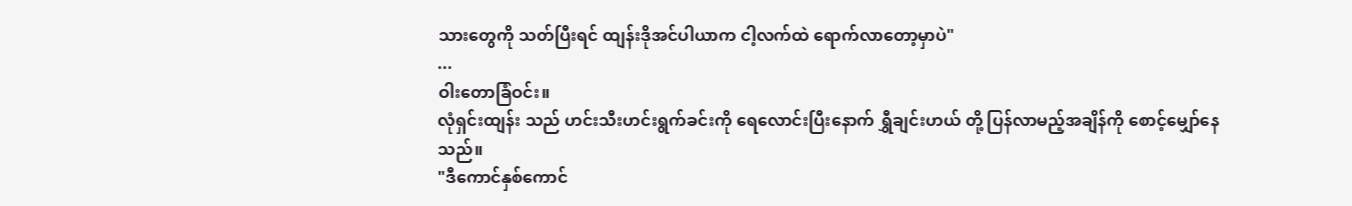သားတွေကို သတ်ပြီးရင် ထျန်းဒိုအင်ပါယာက ငါ့လက်ထဲ ရောက်လာတော့မှာပဲ"
...
ဝါးတောခြံဝင်း။
လုံရှင်းထျန်း သည် ဟင်းသီးဟင်းရွက်ခင်းကို ရေလောင်းပြီးနောက် ရွှီချင်းဟယ် တို့ ပြန်လာမည့်အချိန်ကို စောင့်မျှော်နေသည်။
"ဒီကောင်နှစ်ကောင်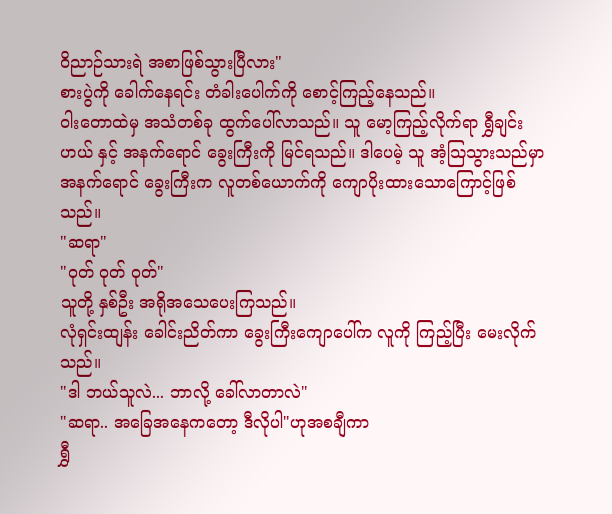ဝိညာဉ်သားရဲ အစာဖြစ်သွားပြီလား"
စားပွဲကို ခေါက်နေရင်း တံခါးပေါက်ကို စောင့်ကြည့်နေသည်။
ဝါးတောထဲမှ အသံတစ်ခု ထွက်ပေါ်လာသည်။ သူ မော့ကြည့်လိုက်ရာ ရွှီချင်းဟယ် နှင့် အနက်ရောင် ခွေးကြီးကို မြင်ရသည်။ ဒါပေမဲ့ သူ အံ့သြသွားသည်မှာ အနက်ရောင် ခွေးကြီးက လူတစ်ယောက်ကို ကျောပိုးထားသောကြောင့်ဖြစ်သည်။
"ဆရာ"
"ဝုတ် ဝုတ် ဝုတ်"
သူတို့ နှစ်ဦး အရိုအသေပေးကြသည်။
လုံရှင်းထျန်း ခေါင်းညိတ်ကာ ခွေးကြီးကျောပေါ်က လူကို ကြည့်ပြီး မေးလိုက်သည်။
"ဒါ ဘယ်သူလဲ... ဘာလို့ ခေါ်လာတာလဲ"
"ဆရာ.. အခြေအနေကတော့ ဒီလိုပါ"ဟုအစချီကာ
ရွှီ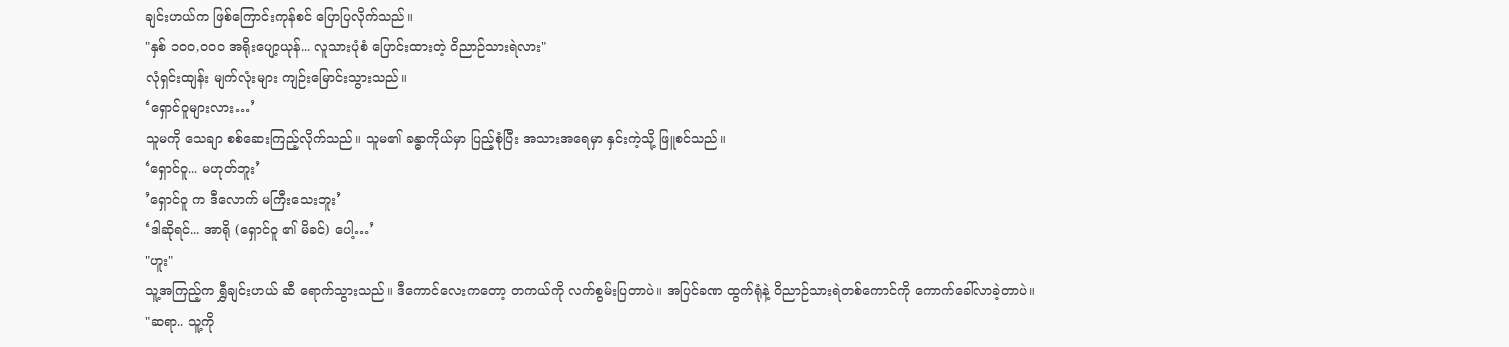ချင်းဟယ်က ဖြစ်ကြောင်းကုန်စင် ပြောပြလိုက်သည်။
"နှစ် ၁၀၀,၀၀၀ အရိုးပျော့ယုန်... လူသားပုံစံ ပြောင်းထားတဲ့ ဝိညာဉ်သားရဲလား"
လုံရှင်းထျန်း မျက်လုံးများ ကျဉ်းမြောင်းသွားသည်။
‘ရှောင်ဝူများလား…’
သူမကို သေချာ စစ်ဆေးကြည့်လိုက်သည်။ သူမ၏ ခန္ဓာကိုယ်မှာ ပြည့်စုံပြီး အသားအရေမှာ နှင်းကဲ့သို့ ဖြူစင်သည်။
‘ရှောင်ဝူ... မဟုတ်ဘူး’
’ရှောင်ဝူ က ဒီလောက် မကြီးသေးဘူး’
‘ဒါဆိုရင်... အာရို (ရှောင်ဝူ ၏ မိခင်) ပေါ့…’
"ဟူး"
သူ့အကြည့်က ရွှီချင်းဟယ် ဆီ ရောက်သွားသည်။ ဒီကောင်လေးကတော့ တကယ်ကို လက်စွမ်းပြတာပဲ။ အပြင်ခဏ ထွက်ရုံနဲ့ ဝိညာဉ်သားရဲတစ်ကောင်ကို ကောက်ခေါ်လာခဲ့တာပဲ။
"ဆရာ.. သူ့ကို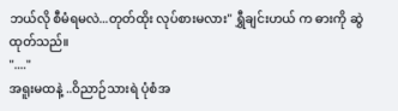ဘယ်လို စီမံရမလဲ...တုတ်ထိုး လုပ်စားမလား" ရွှီချင်းဟယ် က ဓားကို ဆွဲထုတ်သည်။
"...."
အရူးမထနဲ့ ..ဝိညာဉ်သားရဲ ပုံစံအ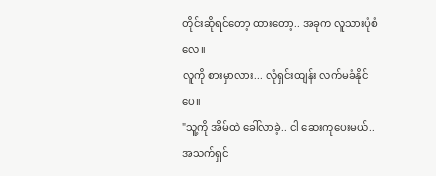တိုင်းဆိုရင်တော့ ထားတော့.. အခုက လူသားပုံစံလေ။
လူကို စားမှာလား... လုံရှင်းထျန်း လက်မခံနိုင်ပေ။
"သူ့ကို အိမ်ထဲ ခေါ်လာခဲ့.. ငါ ဆေးကုပေးမယ်.. အသက်ရှင်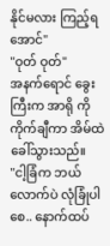နိုင်မလား ကြည့်ရအောင်"
"ဝုတ် ဝုတ်"
အနက်ရောင် ခွေးကြီးက အာရို ကို ကိုက်ချီကာ အိမ်ထဲ ခေါ်သွားသည်။
"ငါ့ခြံက ဘယ်လောက်ပဲ လုံခြုံပါစေ.. နောက်ထပ်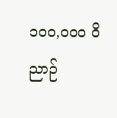၁၀၀,၀၀၀ ဝိညာဉ်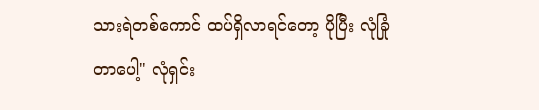သားရဲတစ်ကောင် ထပ်ရှိလာရင်တော့ ပိုပြီး လုံခြုံတာပေါ့" လုံရှင်း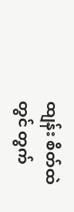ထျန်း စိတ်ထဲတွင် တွက်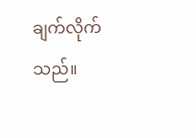ချက်လိုက်သည်။